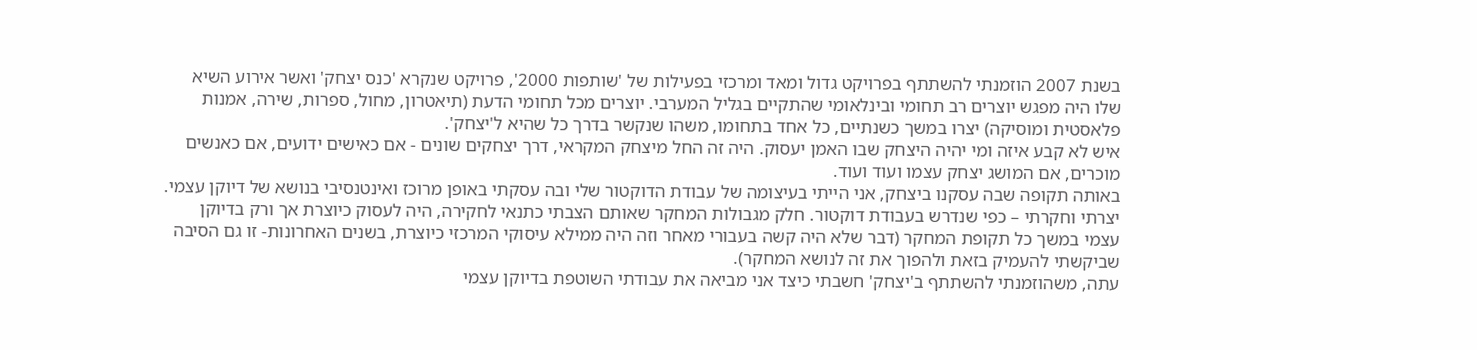בשנת 2007 הוזמנתי להשתתף בפרויקט גדול ומאד ומרכזי בפעילות של 'שותפות 2000', פרויקט שנקרא 'כנס יצחק' ואשר אירוע השיא שלו היה מפגש יוצרים רב תחומי ובינלאומי שהתקיים בגליל המערבי. יוצרים מכל תחומי הדעת (תיאטרון, מחול, ספרות, שירה, אמנות פלאסטית ומוסיקה) יצרו במשך כשנתיים, כל אחד בתחומו, משהו שנקשר בדרך כל שהיא ל'יצחק'.
איש לא קבע איזה ומי יהיה היצחק שבו האמן יעסוק. היה זה החל מיצחק המקראי, דרך יצחקים שונים - אם כאישים ידועים, אם כאנשים מוכרים, אם המושג יצחק עצמו ועוד ועוד.
באותה תקופה שבה עסקנו ביצחק, אני הייתי בעיצומה של עבודת הדוקטור שלי ובה עסקתי באופן מרוכז ואינטנסיבי בנושא של דיוקן עצמי. יצרתי וחקרתי – כפי שנדרש בעבודת דוקטור. חלק מגבולות המחקר שאותם הצבתי כתנאי לחקירה, היה לעסוק כיוצרת אך ורק בדיוקן עצמי במשך כל תקופת המחקר (דבר שלא היה קשה בעבורי מאחר וזה היה ממילא עיסוקי המרכזי כיוצרת, בשנים האחרונות- זו גם הסיבה שביקשתי להעמיק בזאת ולהפוך את זה לנושא המחקר).
עתה, משהוזמנתי להשתתף ב'יצחק' חשבתי כיצד אני מביאה את עבודתי השוטפת בדיוקן עצמי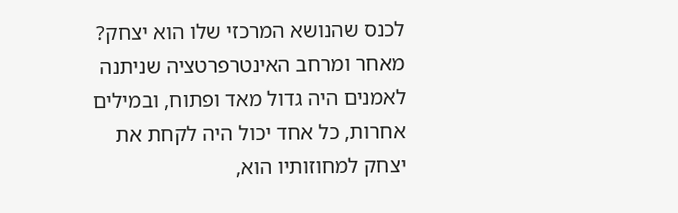לכנס שהנושא המרכזי שלו הוא יצחק?
מאחר ומרחב האינטרפרטציה שניתנה לאמנים היה גדול מאד ופתוח, ובמילים אחרות, כל אחד יכול היה לקחת את יצחק למחוזותיו הוא,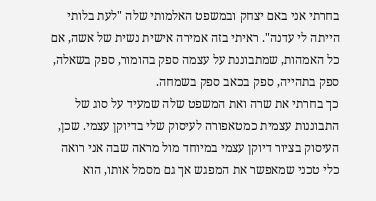בחרתי אני באם יצחק ובמשפט האלמותי שלה "לעת בלותי הייתה לי עדנה". ראיתי בזה אמירה אישית נשית של אשה, אם כל האמהות, שמתבוננת על עצמה ספק בהומור, ספק בשאלה, ספק בתהייה, ספק בכאב ספק בשמחה.
כך בחרתי את שרה ואת המשפט שלה שמעיד על סוג של התבוננות עצמית כמטאפורה לעיסוק שלי בדיוקן עצמי. שכן, העיסוק בציור דיוקן עצמי במיוחד מול מראה שבה אני רואה כלי טכני שמאפשר את המפגש אך גם מסמל אותו, הוא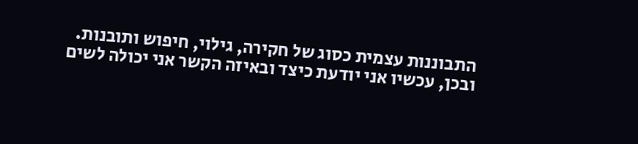התבוננות עצמית כסוג של חקירה, גילוי, חיפוש ותובנות.
ובכן, עכשיו אני יודעת כיצד ובאיזה הקשר אני יכולה לשים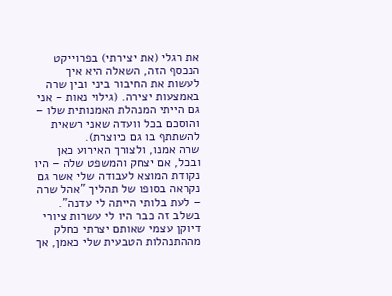את רגלי (את יצירתי) בפרוייקט הנכסף הזה, השאלה היא איך לעשות את החיבור ביני ובין שרה באמצעות יצירה. (גילוי נאות - אני גם הייתי המנהלת האמנותית שלו – והוסכם בכל וועדה שאני רשאית להשתתף בו גם כיוצרת).
שרה אמנו, ולצורך האירוע כאן ובכל, אם יצחק והמשפט שלה – היו נקודת המוצא לעבודה שלי אשר גם נקראה בסופו של תהליך "אהל שרה – לעת בלותי הייתה לי עדנה".
בשלב זה כבר היו לי עשרות ציורי דיוקן עצמי שאותם יצרתי כחלק מההתנהלות הטבעית שלי כאמן, אך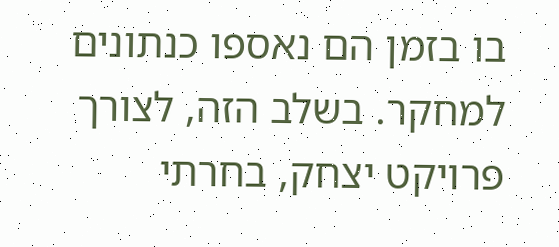בו בזמן הם נאספו כנתונים למחקר. בשלב הזה, לצורך פרויקט יצחק, בחרתי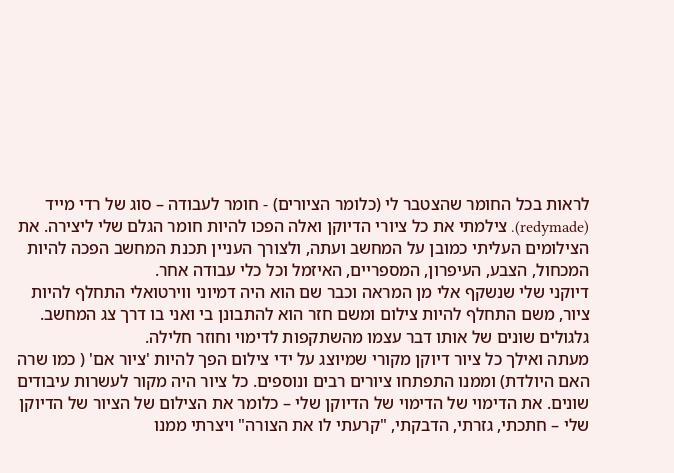לראות בכל החומר שהצטבר לי (כלומר הציורים) - חומר לעבודה – סוג של רדי מייד (redymade). צילמתי את כל ציורי הדיוקן ואלה הפכו להיות חומר הגלם שלי ליצירה. את הצילומים העליתי כמובן על המחשב ועתה, ולצורך העניין תכנת המחשב הפכה להיות המכחול, הצבע, העיפרון, המספריים, האיזמל וכל כלי עבודה אחר.
דיוקני שלי שנשקף אלי מן המראה וכבר שם הוא היה דמיוני ווירטואלי התחלף להיות ציור, משם התחלף להיות צילום ומשם חזר הוא להתבונן בי ואני בו דרך צג המחשב. גלגולים שונים של אותו דבר עצמו מהשתקפות לדימוי וחוזר חלילה.
מעתה ואילך כל ציור דיוקן מקורי שמיוצג על ידי צילום הפך להיות 'ציור אם' ( כמו שרה האם היולדת) וממנו התפתחו ציורים רבים ונוספים. כל ציור היה מקור לעשרות עיבודים שונים. את הדימוי של הדימוי של הדיוקן שלי – כלומר את הצילום של הציור של הדיוקן שלי – חתכתי, גזרתי, הדבקתי, "קרעתי לו את הצורה" ויצרתי ממנו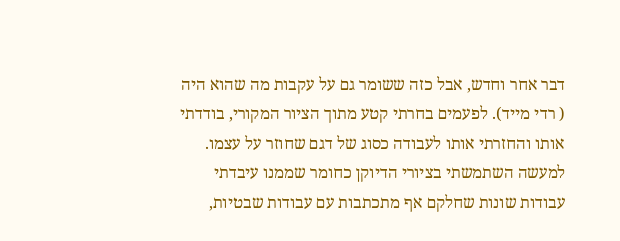דבר אחר וחדש, אבל כזה ששומר גם על עקבות מה שהוא היה ( רדי מייד). לפעמים בחרתי קטע מתוך הציור המקורי, בודדתי אותו והחזרתי אותו לעבודה כסוג של דגם שחוזר על עצמו. למעשה השתמשתי בציורי הדיוקן כחומר שממנו עיבדתי עבודות שונות שחלקם אף מתכתבות עם עבודות שבטיות,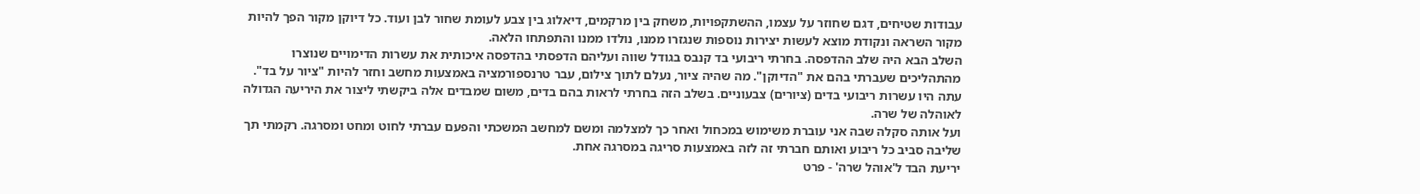עבודות שטיחים, דגם שחוזר על עצמו, ההשתקפויות, משחק בין מרקמים, דיאלוג בין צבע לעומת שחור לבן ועוד. כל דיוקן מקור הפך להיות מקור השראה ונקודת מוצא לעשות יצירות נוספות שנגזרו ממנו, נולדו ממנו והתפתחו הלאה.
השלב הבא היה שלב ההדפסה. בחרתי ריבועי בד קנבס בגודל שווה ועליהם הדפסתי בהדפסה איכותית את עשרות הדימויים שנוצרו מהתהליכים שעברתי בהם את "הדיוקן". מה שהיה ציור, נעלם לתוך צילום, עבר טרנספורמציה באמצעות מחשב וחזר להיות "ציור על בד".
עתה היו עשרות ריבועי בדים (ציורים) צבעוניים. בשלב הזה בחרתי לראות בהם בדים, משום שמבדים אלה ביקשתי ליצור את היריעה הגדולה לאוהלה של שרה.
ועל אותה סקלה שבה אני עוברת משימוש במכחול ואחר כך למצלמה ומשם למחשב המשכתי והפעם עברתי לחוט ומחט ומסרגה. רקמתי תך שליבה סביב כל ריבוע ואותם חברתי זה לזה באמצעות סריגה במסרגה אחת.
יריעת הבד ל'אוהל שרה' - פרט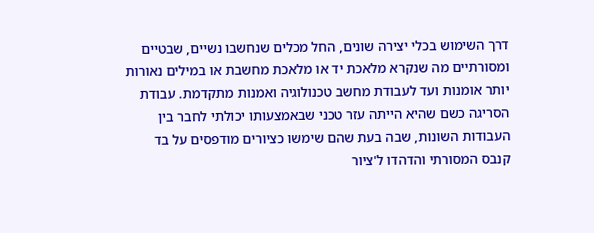דרך השימוש בכלי יצירה שונים, החל מכלים שנחשבו נשיים, שבטיים ומסורתיים מה שנקרא מלאכת יד או מלאכת מחשבת או במילים נאורות יותר אומנות ועד לעבודת מחשב טכנולוגיה ואמנות מתקדמת. עבודת הסריגה כשם שהיא הייתה עזר טכני שבאמצעותו יכולתי לחבר בין העבודות השונות, שבה בעת שהם שימשו כציורים מודפסים על בד קנבס המסורתי והדהדו ל'ציור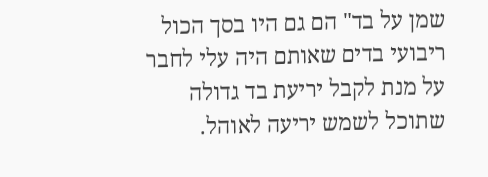שמן על בד" הם גם היו בסך הכול ריבועי בדים שאותם היה עלי לחבר על מנת לקבל יריעת בד גדולה שתוכל לשמש יריעה לאוהל.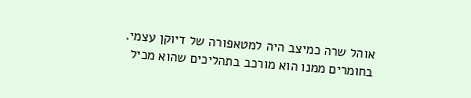אוהל שרה כמיצב היה למטאפורה של דיוקן עצמי. בחומרים ממנו הוא מורכב בתהליכים שהוא מכיל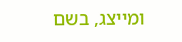ומייצג, בשם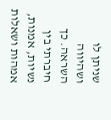שניתן לו ושהיווה השראה. כך חיברתי בין נשיות, אמנות, אמהות ושאלות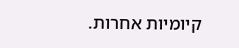קיומיות אחרות.